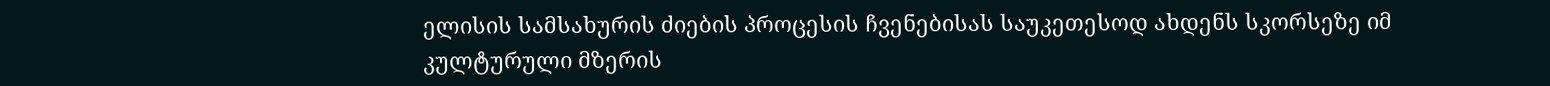ელისის სამსახურის ძიების პროცესის ჩვენებისას საუკეთესოდ ახდენს სკორსეზე იმ კულტურული მზერის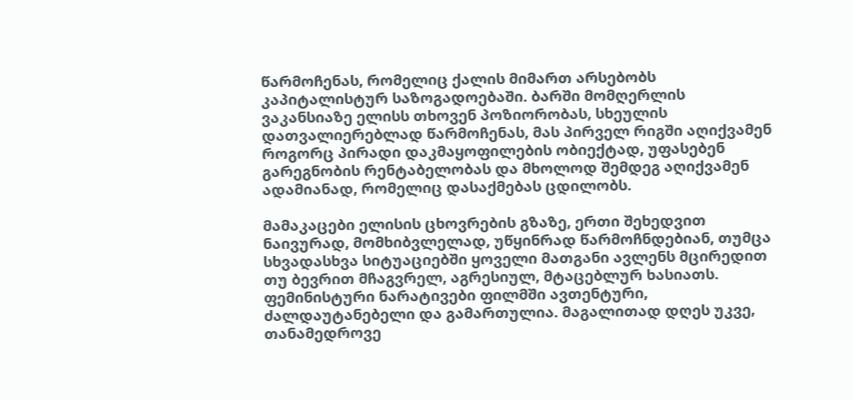წარმოჩენას, რომელიც ქალის მიმართ არსებობს კაპიტალისტურ საზოგადოებაში. ბარში მომღერლის ვაკანსიაზე ელისს თხოვენ პოზიორობას, სხეულის დათვალიერებლად წარმოჩენას, მას პირველ რიგში აღიქვამენ როგორც პირადი დაკმაყოფილების ობიექტად, უფასებენ გარეგნობის რენტაბელობას და მხოლოდ შემდეგ აღიქვამენ ადამიანად, რომელიც დასაქმებას ცდილობს.

მამაკაცები ელისის ცხოვრების გზაზე, ერთი შეხედვით ნაივურად, მომხიბვლელად, უწყინრად წარმოჩნდებიან, თუმცა სხვადასხვა სიტუაციებში ყოველი მათგანი ავლენს მცირედით თუ ბევრით მჩაგვრელ, აგრესიულ, მტაცებლურ ხასიათს. ფემინისტური ნარატივები ფილმში ავთენტური, ძალდაუტანებელი და გამართულია. მაგალითად დღეს უკვე, თანამედროვე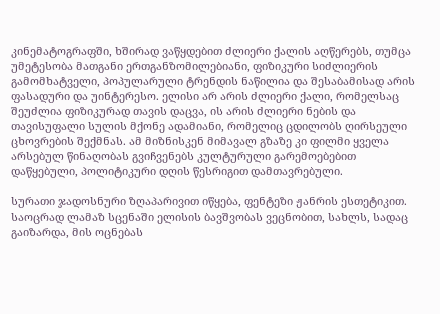კინემატოგრაფში, ხშირად ვაწყდებით ძლიერი ქალის აღწერებს, თუმცა უმეტესობა მათგანი ერთგანზომილებიანი, ფიზიკური სიძლიერის გამომხატველი, პოპულარული ტრენდის ნაწილია და შესაბამისად არის ფასადური და უინტერესო. ელისი არ არის ძლიერი ქალი, რომელსაც შეუძლია ფიზიკურად თავის დაცვა, ის არის ძლიერი ნების და თავისუფალი სულის მქონე ადამიანი, რომელიც ცდილობს ღირსეული ცხოვრების შექმნას. ამ მიზნისკენ მიმავალ გზაზე კი ფილმი ყველა არსებულ წინაღობას გვიჩვენებს კულტურული გარემოებებით დაწყებული, პოლიტიკური დღის წესრიგით დამთავრებული.

სურათი ჯადოსნური ზღაპარივით იწყება, ფენტეზი ჟანრის ესთეტიკით. საოცრად ლამაზ სცენაში ელისის ბავშვობას ვეცნობით, სახლს, სადაც გაიზარდა, მის ოცნებას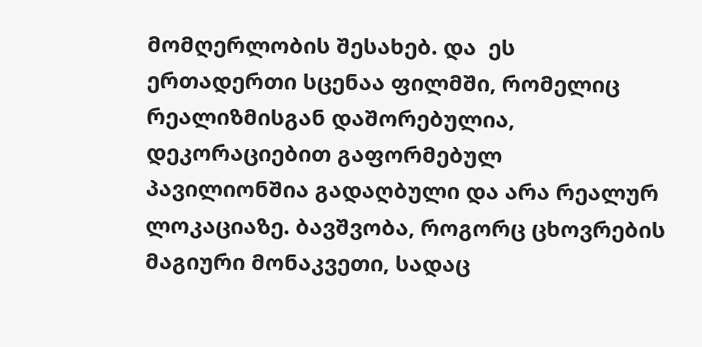მომღერლობის შესახებ. და  ეს ერთადერთი სცენაა ფილმში, რომელიც რეალიზმისგან დაშორებულია, დეკორაციებით გაფორმებულ პავილიონშია გადაღბული და არა რეალურ ლოკაციაზე. ბავშვობა, როგორც ცხოვრების მაგიური მონაკვეთი, სადაც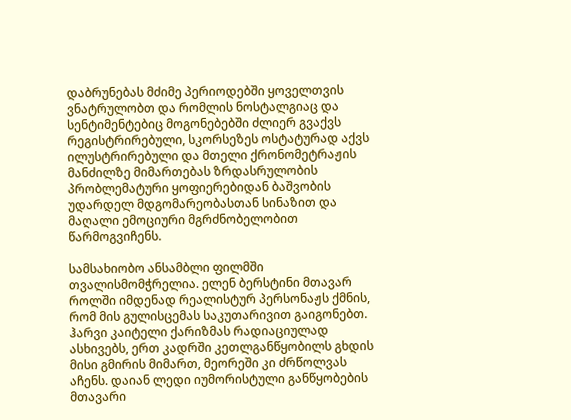დაბრუნებას მძიმე პერიოდებში ყოველთვის ვნატრულობთ და რომლის ნოსტალგიაც და სენტიმენტებიც მოგონებებში ძლიერ გვაქვს რეგისტრირებული, სკორსეზეს ოსტატურად აქვს ილუსტრირებული და მთელი ქრონომეტრაჟის მანძილზე მიმართებას ზრდასრულობის პრობლემატური ყოფიერებიდან ბაშვობის უდარდელ მდგომარეობასთან სინაზით და მაღალი ემოციური მგრძნობელობით წარმოგვიჩენს.

სამსახიობო ანსამბლი ფილმში თვალისმომჭრელია. ელენ ბერსტინი მთავარ როლში იმდენად რეალისტურ პერსონაჟს ქმნის, რომ მის გულისცემას საკუთარივით გაიგონებთ. ჰარვი კაიტელი ქარიზმას რადიაციულად ასხივებს, ერთ კადრში კეთლგანწყობილს გხდის მისი გმირის მიმართ, მეორეში კი ძრწოლვას აჩენს. დაიან ლედი იუმორისტული განწყობების მთავარი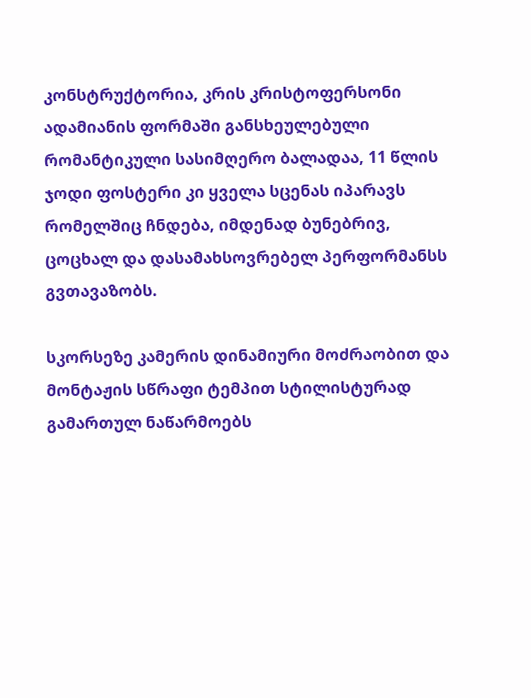კონსტრუქტორია, კრის კრისტოფერსონი ადამიანის ფორმაში განსხეულებული რომანტიკული სასიმღერო ბალადაა, 11 წლის ჯოდი ფოსტერი კი ყველა სცენას იპარავს რომელშიც ჩნდება, იმდენად ბუნებრივ, ცოცხალ და დასამახსოვრებელ პერფორმანსს გვთავაზობს.

სკორსეზე კამერის დინამიური მოძრაობით და მონტაჟის სწრაფი ტემპით სტილისტურად გამართულ ნაწარმოებს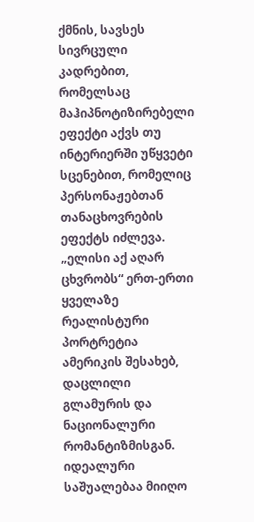ქმნის, სავსეს სივრცული კადრებით, რომელსაც მაჰიპნოტიზირებელი ეფექტი აქვს თუ ინტერიერში უწყვეტი სცენებით, რომელიც პერსონაჟებთან თანაცხოვრების ეფექტს იძლევა. „ელისი აქ აღარ ცხვრობს“ ერთ-ერთი ყველაზე რეალისტური პორტრეტია ამერიკის შესახებ, დაცლილი გლამურის და ნაციონალური რომანტიზმისგან. იდეალური საშუალებაა მიიღო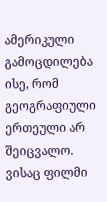ამერიკული გამოცდილება ისე, რომ გეოგრაფიული ერთეული არ შეიცვალო. ვისაც ფილმი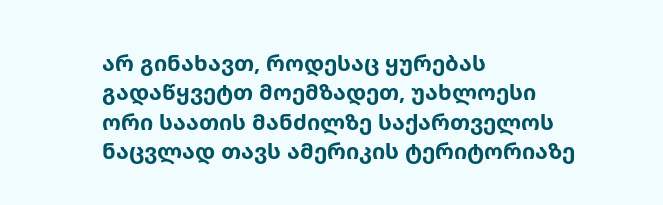არ გინახავთ, როდესაც ყურებას გადაწყვეტთ მოემზადეთ, უახლოესი ორი საათის მანძილზე საქართველოს ნაცვლად თავს ამერიკის ტერიტორიაზე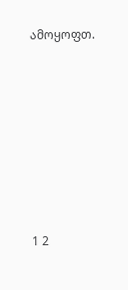ამოყოფთ.







1 2